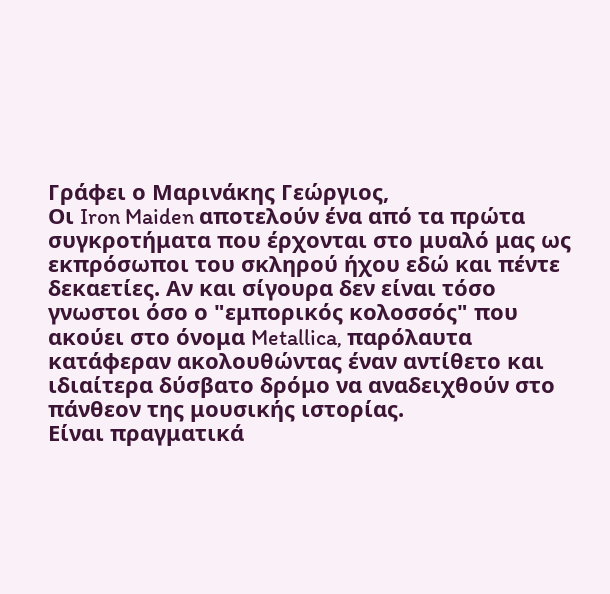Γράφει ο Μαρινάκης Γεώργιος,
Οι Iron Maiden αποτελούν ένα από τα πρώτα συγκροτήματα που έρχονται στο μυαλό μας ως εκπρόσωποι του σκληρού ήχου εδώ και πέντε δεκαετίες. Αν και σίγουρα δεν είναι τόσο γνωστοι όσο ο "εμπορικός κολοσσός" που ακούει στο όνομα Metallica, παρόλαυτα κατάφεραν ακολουθώντας έναν αντίθετο και ιδιαίτερα δύσβατο δρόμο να αναδειχθούν στο πάνθεον της μουσικής ιστορίας.
Είναι πραγματικά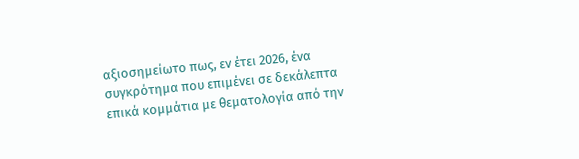αξιοσημείωτο πως, εν έτει 2026, ένα συγκρότημα που επιμένει σε δεκάλεπτα επικά κομμάτια με θεματολογία από την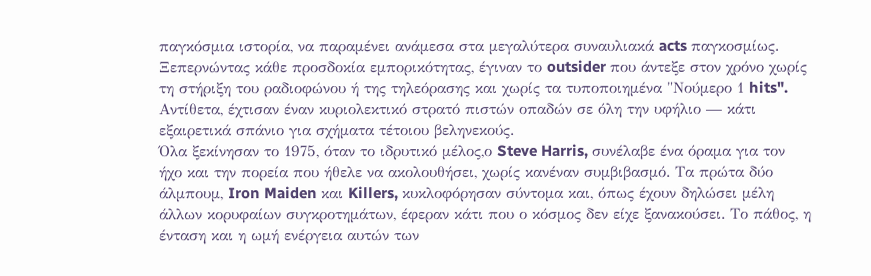παγκόσμια ιστορία, να παραμένει ανάμεσα στα μεγαλύτερα συναυλιακά acts παγκοσμίως. Ξεπερνώντας κάθε προσδοκία εμπορικότητας, έγιναν το outsider που άντεξε στον χρόνο χωρίς τη στήριξη του ραδιοφώνου ή της τηλεόρασης και χωρίς τα τυποποιημένα "Νούμερο 1 hits". Αντίθετα, έχτισαν έναν κυριολεκτικό στρατό πιστών οπαδών σε όλη την υφήλιο — κάτι εξαιρετικά σπάνιο για σχήματα τέτοιου βεληνεκούς.
Όλα ξεκίνησαν το 1975, όταν το ιδρυτικό μέλος,ο Steve Harris, συνέλαβε ένα όραμα για τον ήχο και την πορεία που ήθελε να ακολουθήσει, χωρίς κανέναν συμβιβασμό. Τα πρώτα δύο άλμπουμ, Iron Maiden και Killers, κυκλοφόρησαν σύντομα και, όπως έχουν δηλώσει μέλη άλλων κορυφαίων συγκροτημάτων, έφεραν κάτι που ο κόσμος δεν είχε ξανακούσει. Το πάθος, η ένταση και η ωμή ενέργεια αυτών των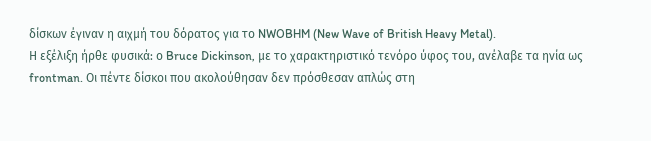δίσκων έγιναν η αιχμή του δόρατος για το NWOBHM (New Wave of British Heavy Metal).
Η εξέλιξη ήρθε φυσικά: ο Bruce Dickinson, με το χαρακτηριστικό τενόρο ύφος του, ανέλαβε τα ηνία ως frontman. Οι πέντε δίσκοι που ακολούθησαν δεν πρόσθεσαν απλώς στη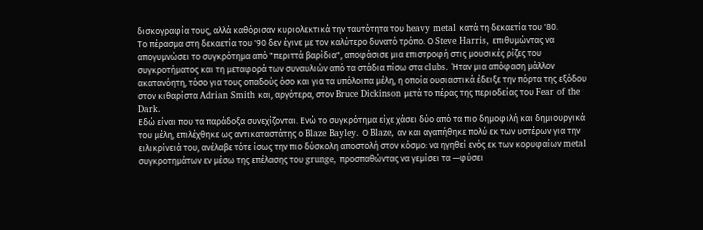δισκογραφία τους, αλλά καθόρισαν κυριολεκτικά την ταυτότητα του heavy metal κατά τη δεκαετία του '80.
Το πέρασμα στη δεκαετία του '90 δεν έγινε με τον καλύτερο δυνατό τρόπο. Ο Steve Harris, επιθυμώντας να απογυμνώσει το συγκρότημα από "περιττά βαρίδια", αποφάσισε μια επιστροφή στις μουσικές ρίζες του συγκροτήματος και τη μεταφορά των συναυλιών από τα στάδια πίσω στα clubs. Ήταν μια απόφαση μάλλον ακατανόητη, τόσο για τους οπαδούς όσο και για τα υπόλοιπα μέλη, η οποία ουσιαστικά έδειξε την πόρτα της εξόδου στον κιθαρίστα Adrian Smith και, αργότερα, στον Bruce Dickinson μετά το πέρας της περιοδείας του Fear of the Dark.
Εδώ είναι που τα παράδοξα συνεχίζονται. Ενώ το συγκρότημα είχε χάσει δύο από τα πιο δημοφιλή και δημιουργικά του μέλη, επιλέχθηκε ως αντικαταστάτης ο Blaze Bayley. Ο Blaze, αν και αγαπήθηκε πολύ εκ των υστέρων για την ειλικρίνειά του, ανέλαβε τότε ίσως την πιο δύσκολη αποστολή στον κόσμο: να ηγηθεί ενός εκ των κορυφαίων metal συγκροτημάτων εν μέσω της επέλασης του grunge, προσπαθώντας να γεμίσει τα —φύσει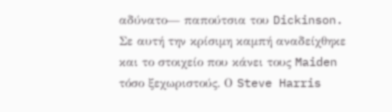αδύνατο— παπούτσια του Dickinson.
Σε αυτή την κρίσιμη καμπή αναδείχθηκε και το στοιχείο που κάνει τους Maiden τόσο ξεχωριστούς. Ο Steve Harris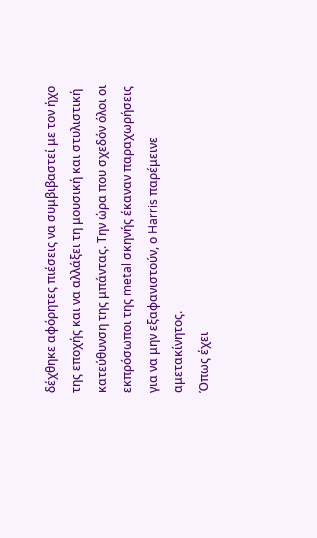δέχθηκε αφόρητες πιέσεις να συμβιβαστεί με τον ήχο της εποχής και να αλλάξει τη μουσική και στυλιστική κατεύθυνση της μπάντας. Την ώρα που σχεδόν όλοι οι εκπρόσωποι της metal σκηνής έκαναν παραχωρήσεις για να μην εξαφανιστούν, ο Harris παρέμεινε αμετακίνητος.
Όπως έχει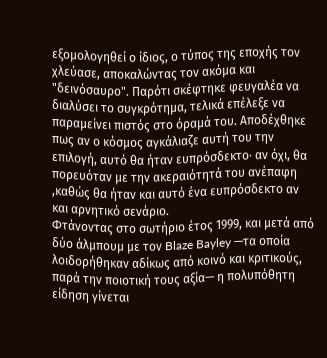εξομολογηθεί ο ίδιος, ο τύπος της εποχής τον χλεύασε, αποκαλώντας τον ακόμα και "δεινόσαυρο". Παρότι σκέφτηκε φευγαλέα να διαλύσει το συγκρότημα, τελικά επέλεξε να παραμείνει πιστός στο όραμά του. Αποδέχθηκε πως αν ο κόσμος αγκάλιαζε αυτή του την επιλογή, αυτό θα ήταν ευπρόσδεκτο· αν όχι, θα πορευόταν με την ακεραιότητά του ανέπαφη ,καθώς θα ήταν και αυτό ένα ευπρόσδεκτο αν και αρνητικό σενάριο.
Φτάνοντας στο σωτήριο έτος 1999, και μετά από δύο άλμπουμ με τον Blaze Bayley —τα οποία λοιδορήθηκαν αδίκως από κοινό και κριτικούς, παρά την ποιοτική τους αξία— η πολυπόθητη είδηση γίνεται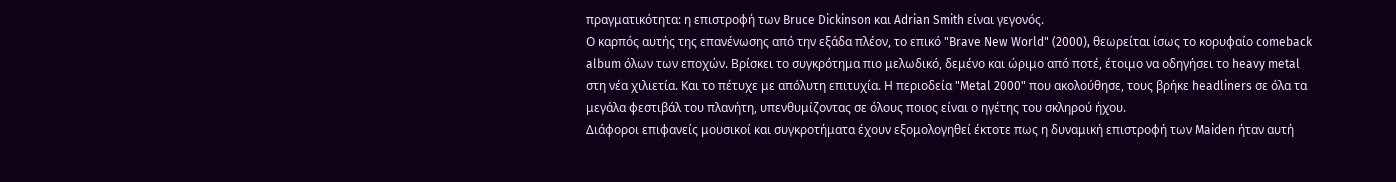πραγματικότητα: η επιστροφή των Bruce Dickinson και Adrian Smith είναι γεγονός.
Ο καρπός αυτής της επανένωσης από την εξάδα πλέον, το επικό "Brave New World" (2000), θεωρείται ίσως το κορυφαίο comeback album όλων των εποχών. Βρίσκει το συγκρότημα πιο μελωδικό, δεμένο και ώριμο από ποτέ, έτοιμο να οδηγήσει το heavy metal στη νέα χιλιετία. Και το πέτυχε με απόλυτη επιτυχία. Η περιοδεία "Metal 2000" που ακολούθησε, τους βρήκε headliners σε όλα τα μεγάλα φεστιβάλ του πλανήτη, υπενθυμίζοντας σε όλους ποιος είναι ο ηγέτης του σκληρού ήχου.
Διάφοροι επιφανείς μουσικοί και συγκροτήματα έχουν εξομολογηθεί έκτοτε πως η δυναμική επιστροφή των Maiden ήταν αυτή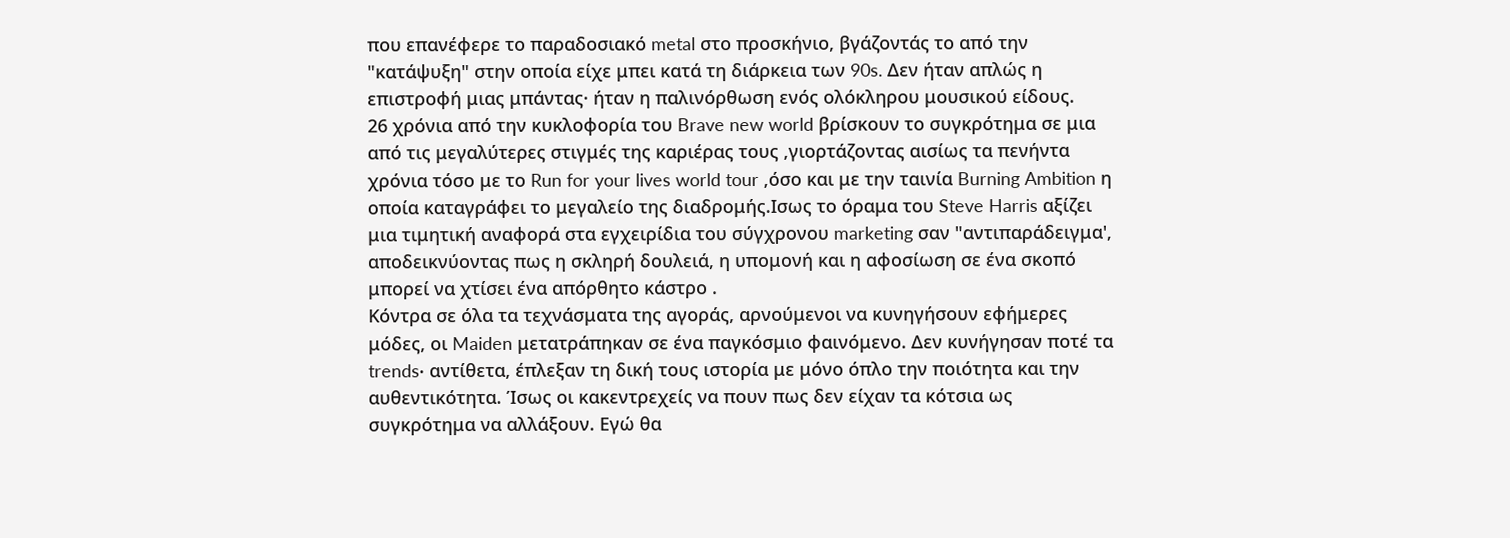που επανέφερε το παραδοσιακό metal στο προσκήνιο, βγάζοντάς το από την "κατάψυξη" στην οποία είχε μπει κατά τη διάρκεια των 90s. Δεν ήταν απλώς η επιστροφή μιας μπάντας· ήταν η παλινόρθωση ενός ολόκληρου μουσικού είδους.
26 χρόνια από την κυκλοφορία του Brave new world βρίσκουν το συγκρότημα σε μια από τις μεγαλύτερες στιγμές της καριέρας τους ,γιορτάζοντας αισίως τα πενήντα χρόνια τόσο με το Run for your lives world tour ,όσο και με την ταινία Burning Ambition η οποία καταγράφει το μεγαλείο της διαδρομής.Ισως το όραμα του Steve Harris αξίζει μια τιμητική αναφορά στα εγχειρίδια του σύγχρονου marketing σαν "αντιπαράδειγμα', αποδεικνύοντας πως η σκληρή δουλειά, η υπομονή και η αφοσίωση σε ένα σκοπό μπορεί να χτίσει ένα απόρθητο κάστρο .
Κόντρα σε όλα τα τεχνάσματα της αγοράς, αρνούμενοι να κυνηγήσουν εφήμερες μόδες, οι Maiden μετατράπηκαν σε ένα παγκόσμιο φαινόμενο. Δεν κυνήγησαν ποτέ τα trends· αντίθετα, έπλεξαν τη δική τους ιστορία με μόνο όπλο την ποιότητα και την αυθεντικότητα. Ίσως οι κακεντρεχείς να πουν πως δεν είχαν τα κότσια ως συγκρότημα να αλλάξουν. Εγώ θα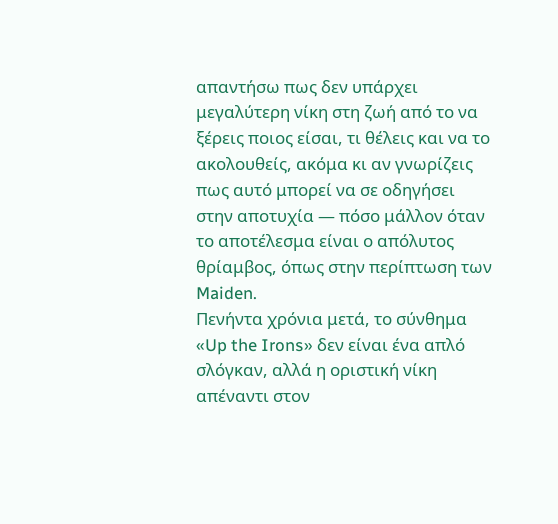απαντήσω πως δεν υπάρχει μεγαλύτερη νίκη στη ζωή από το να ξέρεις ποιος είσαι, τι θέλεις και να το ακολουθείς, ακόμα κι αν γνωρίζεις πως αυτό μπορεί να σε οδηγήσει στην αποτυχία — πόσο μάλλον όταν το αποτέλεσμα είναι ο απόλυτος θρίαμβος, όπως στην περίπτωση των Maiden.
Πενήντα χρόνια μετά, το σύνθημα «Up the Irons» δεν είναι ένα απλό σλόγκαν, αλλά η οριστική νίκη απέναντι στον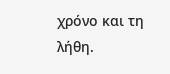χρόνο και τη λήθη.